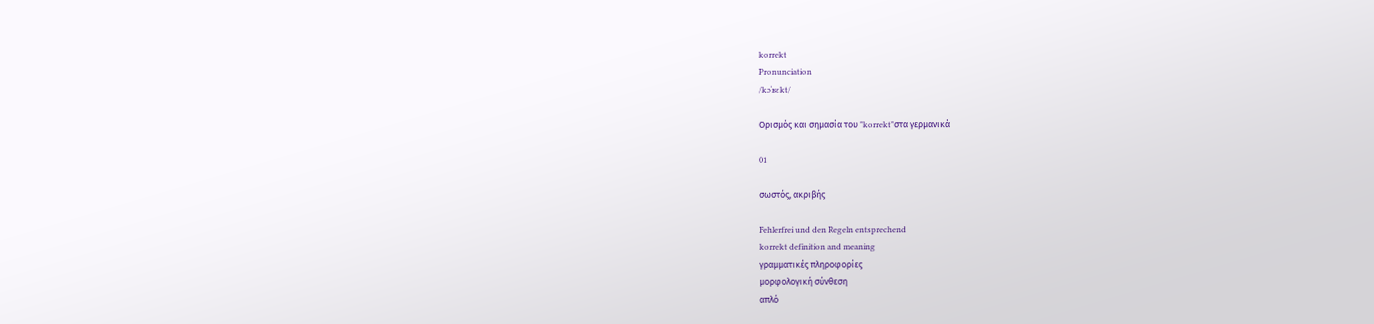korrekt
Pronunciation
/kɔˈʁɛkt/

Ορισμός και σημασία του "korrekt"στα γερμανικά

01

σωστός, ακριβής

Fehlerfrei und den Regeln entsprechend
korrekt definition and meaning
γραμματικές πληροφορίες
μορφολογική σύνθεση
απλό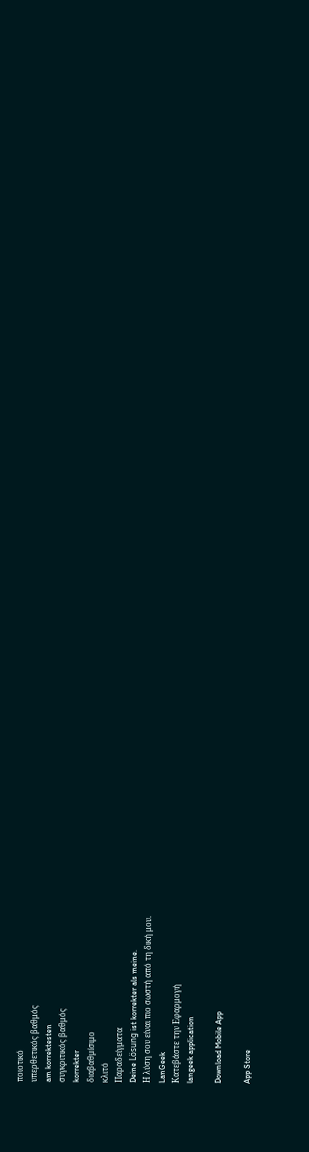ποιοτικό
υπερθετικός βαθμός
am korrektesten
συγκριτικός βαθμός
korrekter
διαβαθμίσιμο
κλιτό
Παραδείγματα
Deine Lösung ist korrekter als meine.
Η λύση σου είναι πιο σωστή από τη δική μου.
LanGeek
Κατεβάστε την Εφαρμογή
langeek application

Download Mobile App

App Store